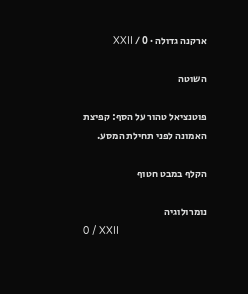ארקנה גדולה · 0 / XXII

השוטה

פוטנציאל טהור על הסף: קפיצת האמונה לפני תחילת המסע.

הקלף במבט חטוף

נומרולוגיה
0 / XXII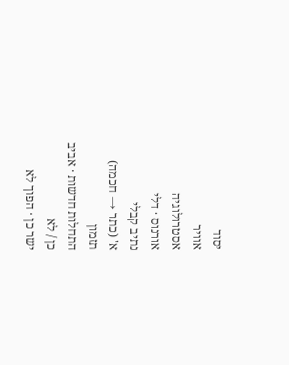יסוד
אוויר
אסטרולוגיה
אורנוס · דלי
נתיב קבלי
א' (כתר → חכמה)
תזמון
התחלות חדשות · אביב
כן / לא
ישר כן · הפוך לא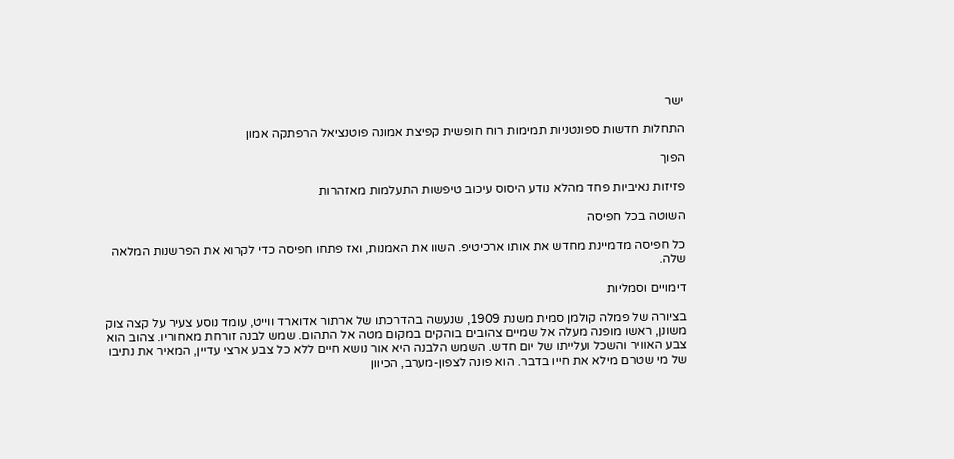ישר

התחלות חדשות ספונטניות תמימות רוח חופשית קפיצת אמונה פוטנציאל הרפתקה אמון

הפוך

פזיזות נאיביות פחד מהלא נודע היסוס עיכוב טיפשות התעלמות מאזהרות

השוטה בכל חפיסה

כל חפיסה מדמיינת מחדש את אותו ארכיטיפ. השוו את האמנות, ואז פתחו חפיסה כדי לקרוא את הפרשנות המלאה שלה.

דימויים וסמליות

בציורה של פמלה קולמן סמית משנת 1909, שנעשה בהדרכתו של ארתור אדוארד ווייט, עומד נוסע צעיר על קצה צוק משונן, ראשו מופנה מעלה אל שמיים צהובים בוהקים במקום מטה אל התהום. שמש לבנה זורחת מאחוריו. צהוב הוא צבע האוויר והשכל ועלייתו של יום חדש. השמש הלבנה היא אור נושא חיים ללא כל צבע ארצי עדיין, המאיר את נתיבו של מי שטרם מילא את חייו בדבר. הוא פונה לצפון-מערב, הכיוון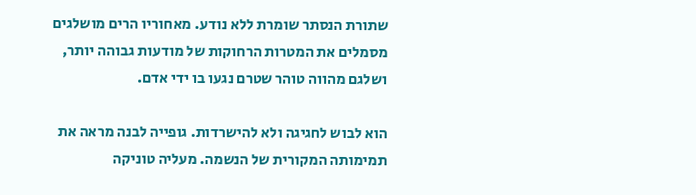שתורת הנסתר שומרת ללא נודע. מאחוריו הרים מושלגים מסמלים את המטרות הרחוקות של מודעות גבוהה יותר, ושלגם מהווה טוהר שטרם נגעו בו ידי אדם.

הוא לבוש לחגיגה ולא להישרדות. גופייה לבנה מראה את תמימותה המקורית של הנשמה. מעליה טוניקה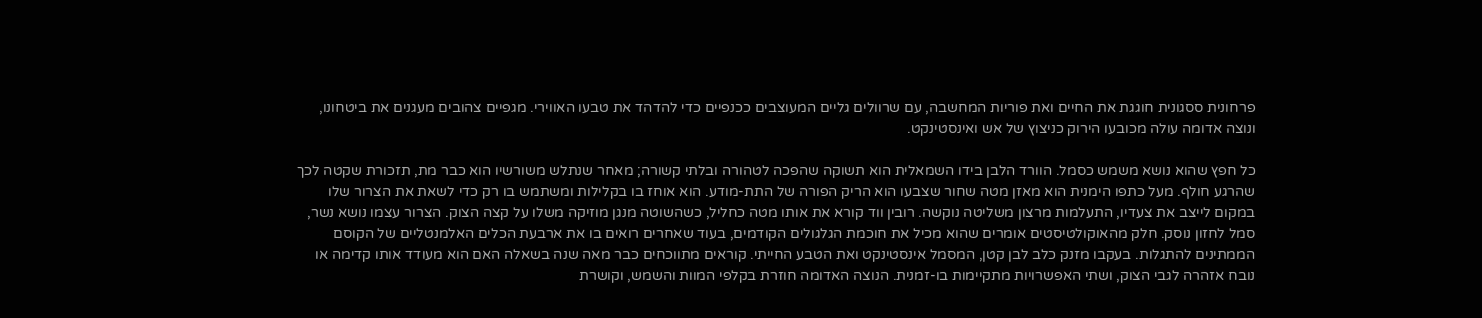פרחונית ססגונית חוגגת את החיים ואת פוריות המחשבה, עם שרוולים גליים המעוצבים ככנפיים כדי להדהד את טבעו האווירי. מגפיים צהובים מעגנים את ביטחונו, ונוצה אדומה עולה מכובעו הירוק כניצוץ של אש ואינסטינקט.

כל חפץ שהוא נושא משמש כסמל. הוורד הלבן בידו השמאלית הוא תשוקה שהפכה לטהורה ובלתי קשורה; מאחר שנתלש משורשיו הוא כבר מת, תזכורת שקטה לכך שהרגע חולף. מעל כתפו הימנית הוא מאזן מטה שחור שצבעו הוא הריק הפורה של התת-מודע. הוא אוחז בו בקלילות ומשתמש בו רק כדי לשאת את הצרור שלו במקום לייצב את צעדיו, התעלמות מרצון משליטה נוקשה. רובין ווד קורא את אותו מטה כחליל, כשהשוטה מנגן מוזיקה משלו על קצה הצוק. הצרור עצמו נושא נשר, סמל לחזון נוסק. חלק מהאוקולטיסטים אומרים שהוא מכיל את חוכמת הגלגולים הקודמים, בעוד שאחרים רואים בו את ארבעת הכלים האלמנטליים של הקוסם הממתינים להתגלות. בעקבו מזנק כלב לבן קטן, המסמל אינסטינקט ואת הטבע החייתי. קוראים מתווכחים כבר מאה שנה בשאלה האם הוא מעודד אותו קדימה או נובח אזהרה לגבי הצוק, ושתי האפשרויות מתקיימות בו-זמנית. הנוצה האדומה חוזרת בקלפי המוות והשמש, וקושרת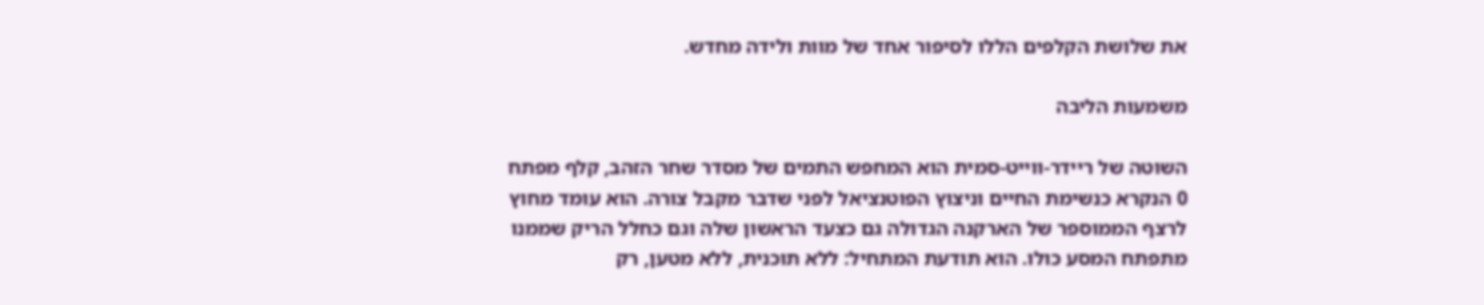את שלושת הקלפים הללו לסיפור אחד של מוות ולידה מחדש.

משמעות הליבה

השוטה של ריידר-ווייט-סמית הוא המחפש התמים של מסדר שחר הזהב, קלף מפתח 0 הנקרא כנשימת החיים וניצוץ הפוטנציאל לפני שדבר מקבל צורה. הוא עומד מחוץ לרצף הממוספר של הארקנה הגדולה גם כצעד הראשון שלה וגם כחלל הריק שממנו מתפתח המסע כולו. הוא תודעת המתחיל: ללא תוכנית, ללא מטען, רק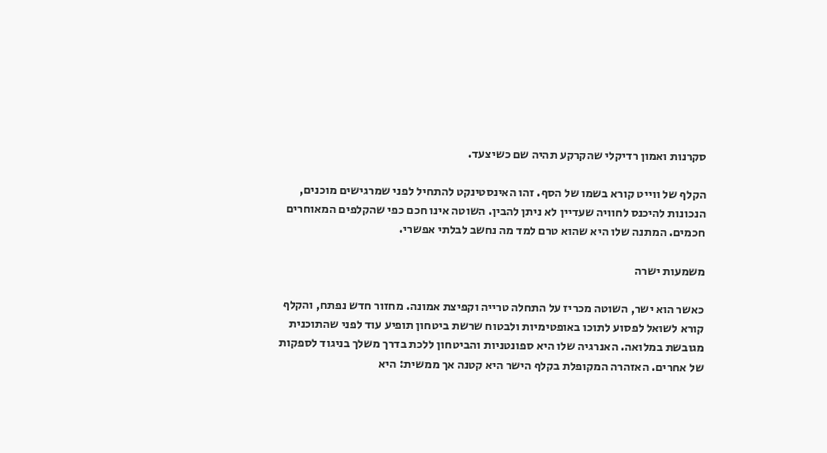סקרנות ואמון רדיקלי שהקרקע תהיה שם כשיצעד.

הקלף של ווייט קורא בשמו של הסף. זהו האינסטינקט להתחיל לפני שמרגישים מוכנים, הנכונות להיכנס לחוויה שעדיין לא ניתן להבין. השוטה אינו חכם כפי שהקלפים המאוחרים חכמים. המתנה שלו היא שהוא טרם למד מה נחשב לבלתי אפשרי.

משמעות ישרה

כאשר הוא ישר, השוטה מכריז על התחלה טרייה וקפיצת אמונה. מחזור חדש נפתח, והקלף קורא לשואל לפסוע לתוכו באופטימיות ולבטוח שרשת ביטחון תופיע עוד לפני שהתוכנית מגובשת במלואה. האנרגיה שלו היא ספונטניות והביטחון ללכת בדרך משלך בניגוד לספקות של אחרים. האזהרה המקופלת בקלף הישר היא קטנה אך ממשית: היא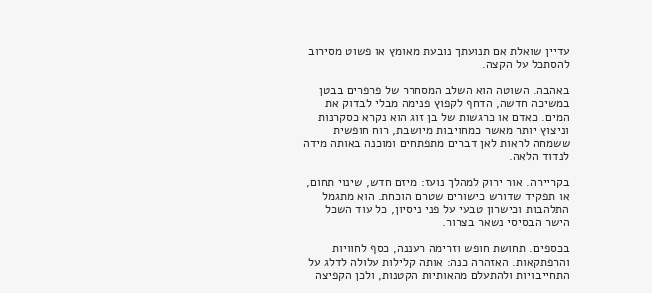עדיין שואלת אם תנועתך נובעת מאומץ או פשוט מסירוב להסתכל על הקצה.

באהבה. השוטה הוא השלב המסחרר של פרפרים בבטן במשיכה חדשה, הדחף לקפוץ פנימה מבלי לבדוק את המים. כאדם או כרגשות של בן זוג הוא נקרא כסקרנות וניצוץ יותר מאשר כמחויבות מיושבת, רוח חופשית ששמחה לראות לאן דברים מתפתחים ומוכנה באותה מידה לנדוד הלאה.

בקריירה. אור ירוק למהלך נועז: מיזם חדש, שינוי תחום, או תפקיד שדורש כישורים שטרם הוכחת. הוא מתגמל התלהבות וכישרון טבעי על פני ניסיון, כל עוד השכל הישר הבסיסי נשאר בצרור.

בכספים. תחושת חופש וזרימה רעננה, כסף לחוויות והרפתקאות. האזהרה כנה: אותה קלילות עלולה לדלג על התחייבויות ולהתעלם מהאותיות הקטנות, ולכן הקפיצה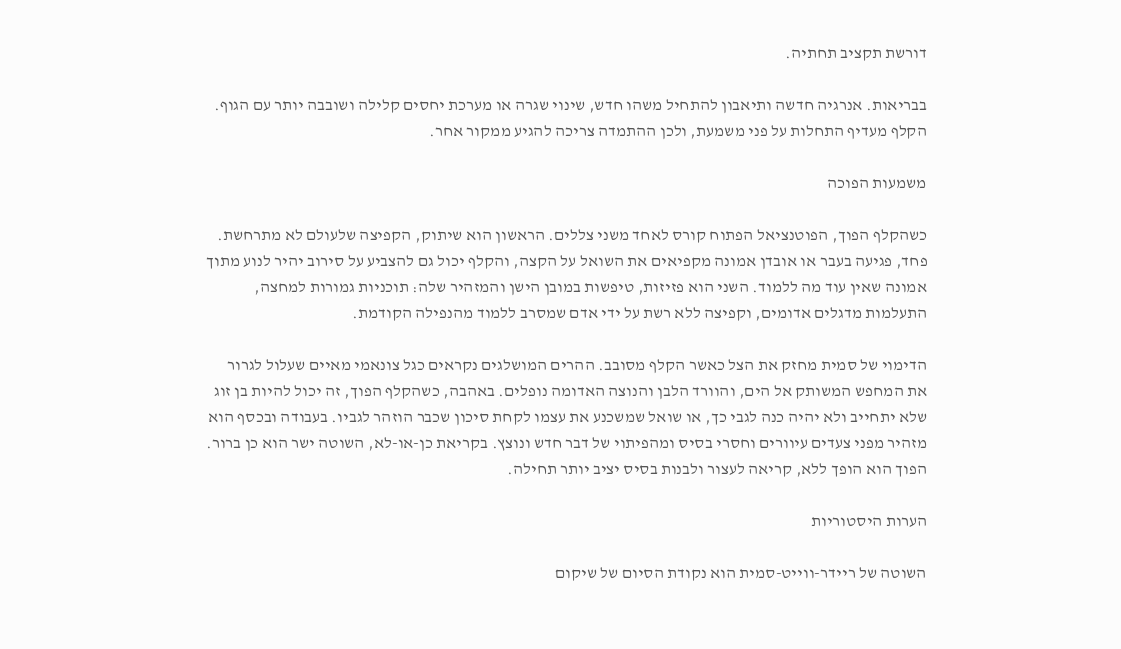דורשת תקציב תחתיה.

בבריאות. אנרגיה חדשה ותיאבון להתחיל משהו חדש, שינוי שגרה או מערכת יחסים קלילה ושובבה יותר עם הגוף. הקלף מעדיף התחלות על פני משמעת, ולכן ההתמדה צריכה להגיע ממקור אחר.

משמעות הפוכה

כשהקלף הפוך, הפוטנציאל הפתוח קורס לאחד משני צללים. הראשון הוא שיתוק, הקפיצה שלעולם לא מתרחשת. פחד, פגיעה בעבר או אובדן אמונה מקפיאים את השואל על הקצה, והקלף יכול גם להצביע על סירוב יהיר לנוע מתוך אמונה שאין עוד מה ללמוד. השני הוא פזיזות, טיפשות במובן הישן והמזהיר שלה: תוכניות גמורות למחצה, התעלמות מדגלים אדומים, וקפיצה ללא רשת על ידי אדם שמסרב ללמוד מהנפילה הקודמת.

הדימוי של סמית מחזק את הצל כאשר הקלף מסובב. ההרים המושלגים נקראים כגל צונאמי מאיים שעלול לגרור את המחפש המשותק אל הים, והוורד הלבן והנוצה האדומה נופלים. באהבה, כשהקלף הפוך, זה יכול להיות בן זוג שלא יתחייב ולא יהיה כנה לגבי כך, או שואל שמשכנע את עצמו לקחת סיכון שכבר הוזהר לגביו. בעבודה ובכסף הוא מזהיר מפני צעדים עיוורים וחסרי בסיס ומהפיתוי של דבר חדש ונוצץ. בקריאת כן-או-לא, השוטה ישר הוא כן ברור. הפוך הוא הופך ללא, קריאה לעצור ולבנות בסיס יציב יותר תחילה.

הערות היסטוריות

השוטה של ריידר-ווייט-סמית הוא נקודת הסיום של שיקום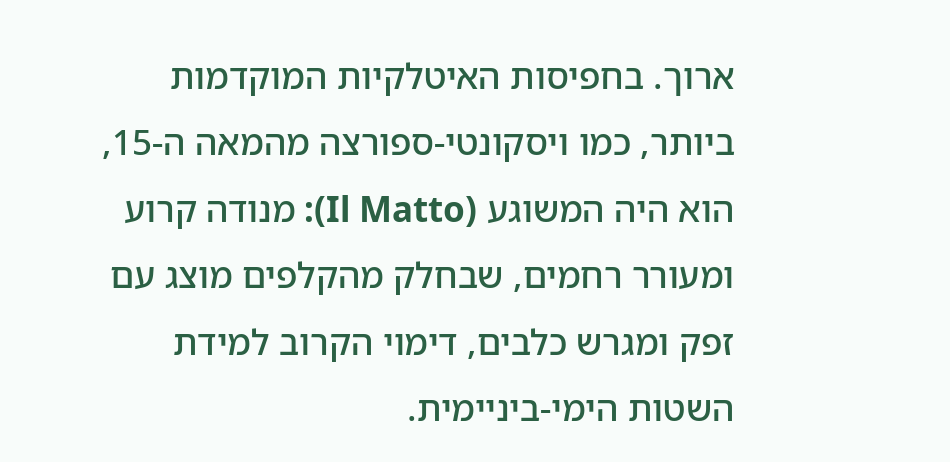ארוך. בחפיסות האיטלקיות המוקדמות ביותר, כמו ויסקונטי-ספורצה מהמאה ה-15, הוא היה המשוגע (Il Matto): מנודה קרוע ומעורר רחמים, שבחלק מהקלפים מוצג עם זפק ומגרש כלבים, דימוי הקרוב למידת השטות הימי-ביניימית.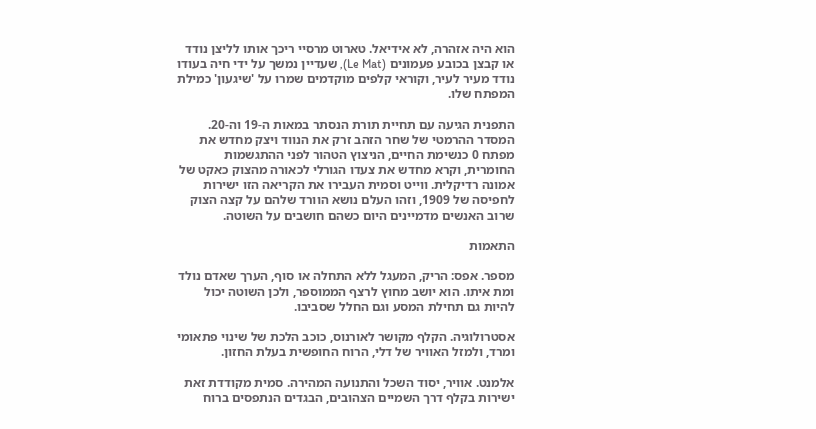הוא היה אזהרה, לא אידיאל. טארוט מרסיי ריכך אותו לליצן נודד או קבצן בכובע פעמונים (Le Mat), שעדיין נמשך על ידי חיה בעודו נודד מעיר לעיר, וקוראי קלפים מוקדמים שמרו על 'שיגעון' כמילת המפתח שלו.

התפנית הגיעה עם תחיית תורת הנסתר במאות ה-19 וה-20. המסדר ההרמטי של שחר הזהב זרק את הנווד ויצק מחדש את מפתח 0 כנשימת החיים, הניצוץ הטהור לפני ההתגשמות החומרית, וקרא מחדש את צעדו הגורלי לכאורה מהצוק כאקט של אמונה רדיקלית. ווייט וסמית העבירו את הקריאה הזו ישירות לחפיסה של 1909, וזהו העלם נושא הוורד שלהם על קצה הצוק שרוב האנשים מדמיינים היום כשהם חושבים על השוטה.

התאמות

מספר. אפס: הריק, המעגל ללא התחלה או סוף, הערך שאדם נולד ומת איתו. הוא יושב מחוץ לרצף הממוספר, ולכן השוטה יכול להיות גם תחילת המסע וגם החלל שסביבו.

אסטרולוגיה. הקלף מקושר לאורנוס, כוכב הלכת של שינוי פתאומי ומרד, ולמזל האוויר של דלי, הרוח החופשית בעלת החזון.

אלמנט. אוויר, יסוד השכל והתנועה המהירה. סמית מקודדת זאת ישירות בקלף דרך השמיים הצהובים, הבגדים הנתפסים ברוח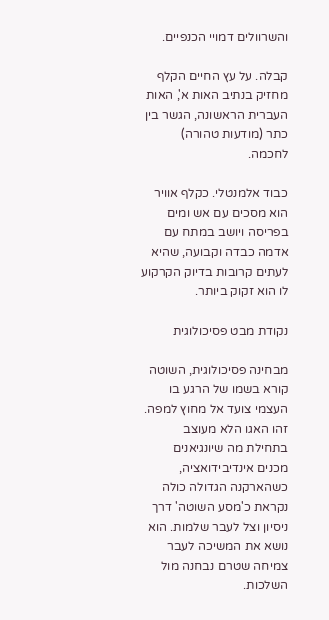והשרוולים דמויי הכנפיים.

קבלה. על עץ החיים הקלף מחזיק בנתיב האות א', האות העברית הראשונה, הגשר בין כתר (מודעות טהורה) לחכמה.

כבוד אלמנטלי. כקלף אוויר הוא מסכים עם אש ומים בפריסה ויושב במתח עם אדמה כבדה וקבועה, שהיא לעתים קרובות בדיוק הקרקוע לו הוא זקוק ביותר.

נקודת מבט פסיכולוגית

מבחינה פסיכולוגית, השוטה קורא בשמו של הרגע בו העצמי צועד אל מחוץ למפה. זהו האגו הלא מעוצב בתחילת מה שיונגיאנים מכנים אינדיבידואציה, כשהארקנה הגדולה כולה נקראת כ'מסע השוטה' דרך ניסיון וצל לעבר שלמות. הוא נושא את המשיכה לעבר צמיחה שטרם נבחנה מול השלכות.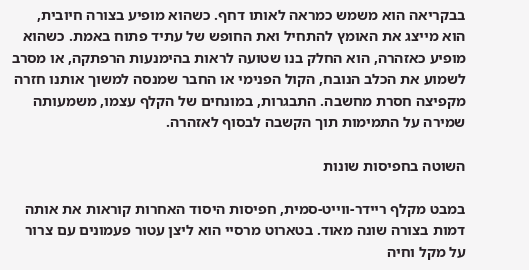בבקריאה הוא משמש כמראה לאותו דחף. כשהוא מופיע בצורה חיובית, הוא מייצג את האומץ להתחיל ואת החופש של עתיד פתוח באמת. כשהוא מופיע כאזהרה, הוא החלק בנו שטועה לראות בהימנעות הרפתקה, או מסרב לשמוע את הכלב הנובח, הקול הפנימי או החבר שמנסה למשוך אותנו חזרה מקפיצה חסרת מחשבה. התבגרות, במונחים של הקלף עצמו, משמעותה שמירה על התמימות תוך הקשבה לבסוף לאזהרה.

השוטה בחפיסות שונות

במבט מקלף ריידר-ווייט-סמית, חפיסות היסוד האחרות קוראות את אותה דמות בצורה שונה מאוד. בטארוט מרסיי הוא ליצן עטור פעמונים עם צרור על מקל וחיה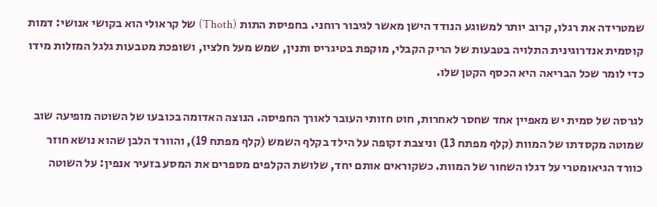שמטרידה את רגלו, קרוב יותר למשוגע הנודד הישן מאשר לגיבור רוחני. בחפיסת התות (Thoth) של קראולי הוא בקושי אנושי: דמות קוסמית אנדרוגינית התלויה בטבעות של הריק הקבלי, מוקפת בטיגריס ותנין, שמש מעל חלציו, ושופכת מטבעות גלגל המזלות מידו כדי לומר שכל הבריאה היא הכסף הקטן שלו.

לגרסה של סמית יש מאפיין אחד שחסר לאחרות, חוט חזותי העובר לאורך החפיסה. הנוצה האדומה בכובעו של השוטה מופיעה שוב שמוטה מקסדתו של המוות (קלף מפתח 13) וניצבת זקופה על הילד בקלף השמש (קלף מפתח 19), והוורד הלבן שהוא נושא חוזר כוורד הגיאומטרי על דגלו השחור של המוות. כשקוראים אותם יחד, שלושת הקלפים מספרים את המסע בזעיר אנפין: על השוטה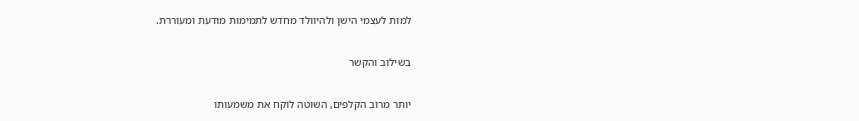למות לעצמי הישן ולהיוולד מחדש לתמימות מודעת ומעוררת.

בשילוב והקשר

יותר מרוב הקלפים, השוטה לוקח את משמעותו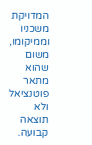המדויקת משכניו וממיקומו, משום שהוא מתאר פוטנציאל ולא תוצאה קבועה.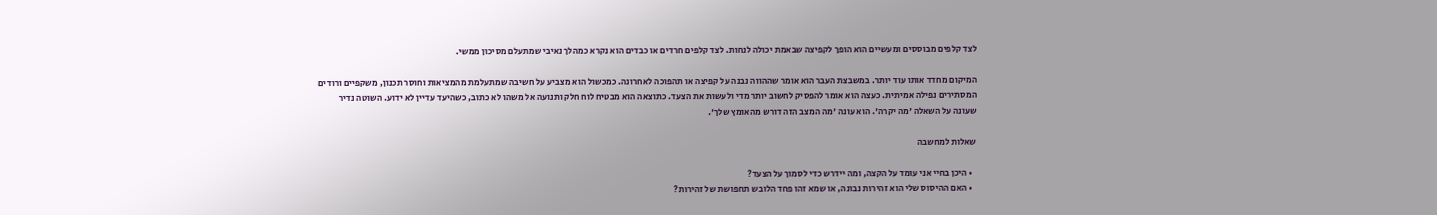לצד קלפים מבוססים ומעשיים הוא הופך לקפיצה שבאמת יכולה לנחות. לצד קלפים חרדים או כבדים הוא נקרא כמהלך נאיבי שמתעלם מסיכון ממשי.

המיקום מחדד אותו עוד יותר. במשבצת העבר הוא אומר שההווה נבנה על קפיצה או תהפוכה לאחרונה. כמכשול הוא מצביע על חשיבה שמתעלמת מהמציאות וחוסר תכנון, משקפיים ורודים המסתירים נפילה אמיתית. כעצה הוא אומר להפסיק לחשוב יותר מדי ולעשות את הצעד. כתוצאה הוא מבטיח לוח חלק ותנועה אל משהו לא כתוב, כשהיעד עדיין לא ידוע. השוטה נדיר שעונה על השאלה 'מה יקרה'. הוא עונה 'מה המצב הזה דורש מהאומץ שלך'.

שאלות למחשבה

  • היכן בחיי אני עומד על הקצה, ומה יידרש כדי לסמוך על הצעד?
  • האם ההיסוס שלי הוא זהירות נבונה, או שמא זהו פחד הלובש תחפושת של זהירות?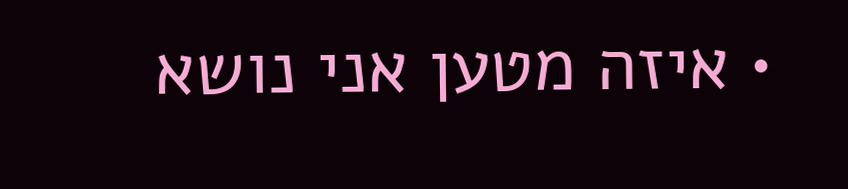• איזה מטען אני נושא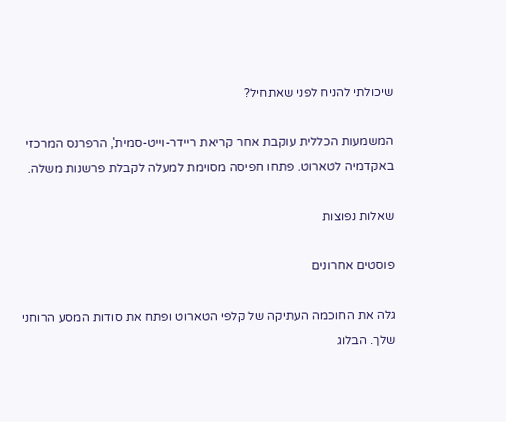שיכולתי להניח לפני שאתחיל?

המשמעות הכללית עוקבת אחר קריאת ריידר-וייט-סמית', הרפרנס המרכזי באקדמיה לטארוט. פתחו חפיסה מסוימת למעלה לקבלת פרשנות משלה.

שאלות נפוצות

פוסטים אחרונים

גלה את החוכמה העתיקה של קלפי הטארוט ופתח את סודות המסע הרוחני שלך. הבלוג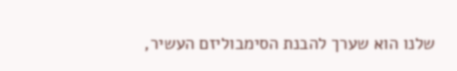שלנו הוא שערך להבנת הסימבוליזם העשיר,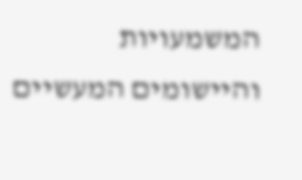המשמעויות והיישומים המעשיים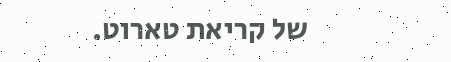של קריאת טארוט.